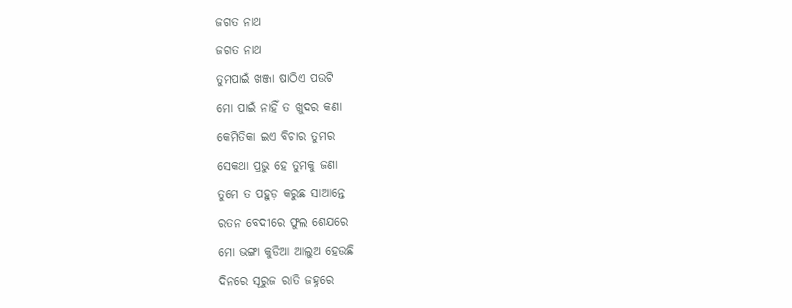ଜଗତ ନାଥ
ଜଗତ ନାଥ
ତୁମପାଇଁ ଖଞ୍ଜା ଷାଠିଏ ପଉଟି
ମୋ ପାଇଁ ନାହିଁ ତ ଖୁଦର କଣା
କେମିତିକା ଇଏ ବିଚାର ତୁମର
ସେକଥା ପ୍ରଭୁ ହେ ତୁମକୁ ଜଣା
ତୁମେ ତ ପହୁଡ଼ କରୁଛ ସାଆନ୍ତେ
ରତନ ବେଦୀରେ ଫୁଲ ଶେଯରେ
ମୋ ଭଙ୍ଗା କୁଡିଆ ଆଲୁଅ ହେଉଛି
ଦିନରେ ସୂରୁଜ ରାତି ଜହ୍ନରେ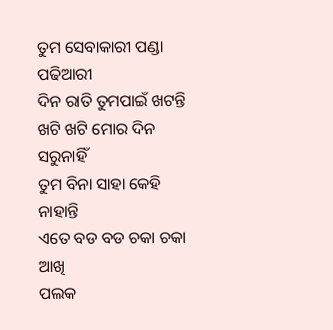ତୁମ ସେବାକାରୀ ପଣ୍ଡା ପଢିଆରୀ
ଦିନ ରାତି ତୁମପାଇଁ ଖଟନ୍ତି
ଖଟି ଖଟି ମୋର ଦିନ ସରୁନାହିଁ
ତୁମ ବିନା ସାହା କେହି ନାହାନ୍ତି
ଏତେ ବଡ ବଡ ଚକା ଚକା ଆଖି
ପଲକ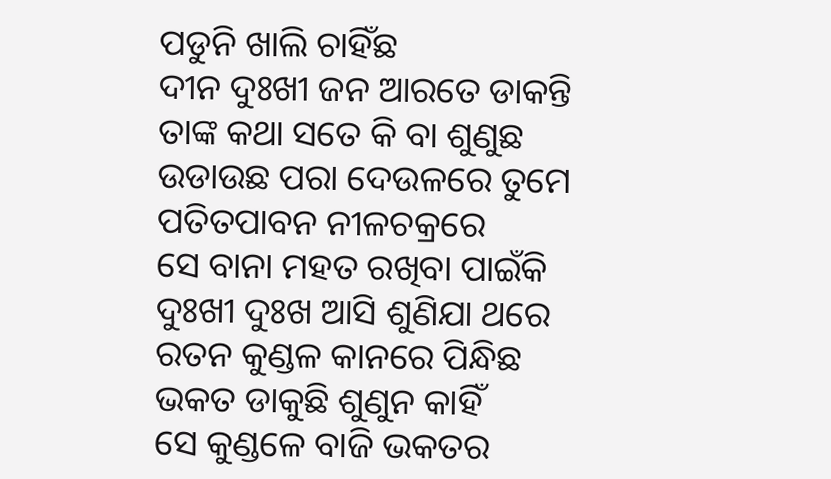ପଡୁନି ଖାଲି ଚାହିଁଛ
ଦୀନ ଦୁଃଖୀ ଜନ ଆରତେ ଡାକନ୍ତି
ତାଙ୍କ କଥା ସତେ କି ବା ଶୁଣୁଛ
ଉଡାଉଛ ପରା ଦେଉଳରେ ତୁମେ
ପତିତପାବନ ନୀଳଚକ୍ରରେ
ସେ ବାନା ମହତ ରଖିବା ପାଇଁକି
ଦୁଃଖୀ ଦୁଃଖ ଆସି ଶୁଣିଯା ଥରେ
ରତନ କୁଣ୍ଡଳ କାନରେ ପିନ୍ଧିଛ
ଭକତ ଡାକୁଛି ଶୁଣୁନ କାହିଁ
ସେ କୁଣ୍ଡଳେ ବାଜି ଭକତର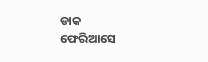ଡାକ
ଫେରିଆସେ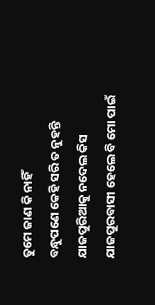ତୁମେ ଜାଣ କି ନାହିଁ
ବନ୍ଧୁପଣେ କେହି ସରି ତ ନୁହନ୍ତି
ଯାଜପୁରିଆକୁ ନଦେଲ କିସ
ଯାଜପୁରବାସୀ ହେଲେ ବି ମୋ ପାଇଁ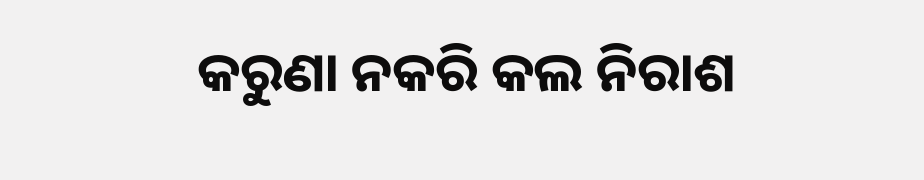କରୁଣା ନକରି କଲ ନିରାଶ